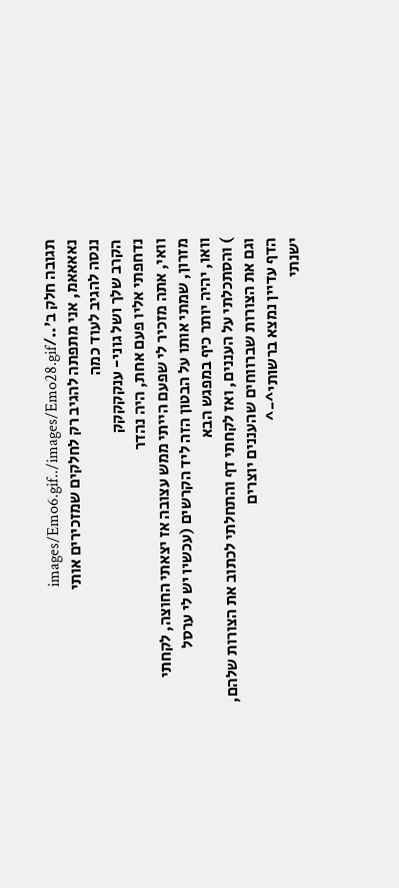תגובה חלק ב'../images/Emo6.gif../images/Emo28.gif
נאאאאמ, אני מתפתה להגיב רק לחלקים שמזכירים אותי
ננסה להגיב לעוד כמה
הקרב שלך ושל גוני- ענקקקקק
נדחפתי אליו פעם אחת, היה נהדר
וואי, אתה מזכיר לי שפעם הייתי ממש עצובה אז יצאתי החוצה, לקחתי מזרון, שמתי אותו על הבטון הזה ליד הקרשים (עכשיו יש לי ערסל
וואו, יהיה יותר כיף במפגש הבא
) והסתכלתי על העננים, ואז לקחתי דף והתחלתי לכתוב את הצורות שלהם, וגם את הצורות שברווחים שהעננים יוצרים
הדף עדיין נמצא ברשותי^-^
ישנתי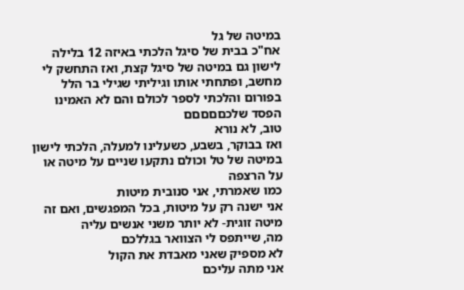במיטה של גל
אח"כ בבית של סיגל הלכתי באיזה 12 בלילה לישון גם במיטה של סיגל קצת, ואז התחשק לי מחשב, ופתחתי אותו וגיליתי שגילי בר הלל בפורום והלכתי לספר לכולם והם לא האמינו
הפסד שלכםםםםם
טוב, לא נורא
ואז בבוקר, בשבע, כשעלינו למעלה, הלכתי לישון במיטה של טל וכולם נתקעו שניים על מיטה או על הרצפה
כמו שאמרתי, אני סנובית מיטות
אני ישנה רק על מיטות, בכל המפגשים, ואם זה מיטה זוגית- לא יותר משני אנשים עליה
מה, שייתפס לי הצוואר בגללכם
לא מספיק שאני מאבדת את הקול
אני מתה עליכם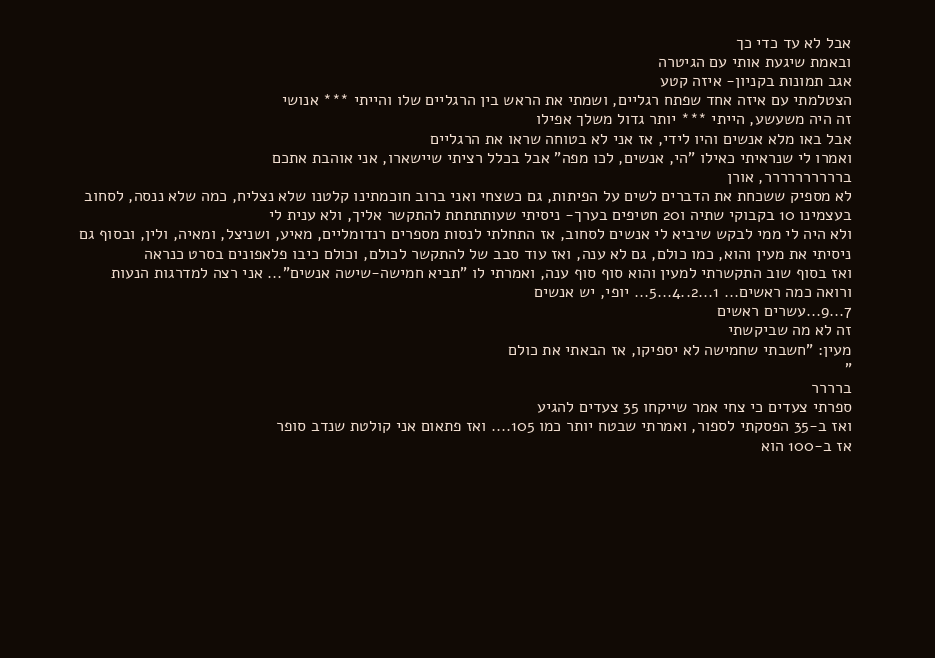אבל לא עד כדי כך
ובאמת שיגעת אותי עם הגיטרה
אגב תמונות בקניון- איזה קטע
הצטלמתי עם איזה אחד שפתח רגליים, ושמתי את הראש בין הרגליים שלו והייתי *** אנושי
זה היה משעשע, הייתי *** יותר גדול משלך אפילו
אבל באו מלא אנשים והיו לידי, אז אני לא בטוחה שראו את הרגליים
ואמרו לי שנראיתי כאילו "הי, אנשים, לכו מפה" אבל בכלל רציתי שיישארו, אני אוהבת אתכם
ברררררררררר, אורן
לא מספיק ששכחת את הדברים לשים על הפיתות, גם כשצחי ואני ברוב חוכמתינו קלטנו שלא נצליח, כמה שלא ננסה, לסחוב בעצמינו 10 בקבוקי שתיה ו20 חטיפים בערך- ניסיתי שעותתתתת להתקשר אליך, ולא ענית לי
ולא היה לי ממי לבקש שיביא לי אנשים לסחוב, אז התחלתי לנסות מספרים רנדומליים, מאיע, ושניצל, ומאיה, ולין, ובסוף גם ניסיתי את מעין והוא, כמו כולם, גם לא ענה, ואז עוד סבב של להתקשר לכולם, וכולם כיבו פלאפונים בסרט כנראה
ואז בסוף שוב התקשרתי למעין והוא סוף סוף ענה, ואמרתי לו "תביא חמישה-שישה אנשים"... אני רצה למדרגות הנעות ורואה כמה ראשים... 1...2..4...5... יופי, יש אנשים
7...9...עשרים ראשים
זה לא מה שביקשתי
מעין: "חשבתי שחמישה לא יספיקו, אז הבאתי את כולם
"
ברררר
ספרתי צעדים כי צחי אמר שייקחו 35 צעדים להגיע
ואז ב-35 הפסקתי לספור, ואמרתי שבטח יותר כמו 105.... ואז פתאום אני קולטת שנדב סופר
אז ב-100 הוא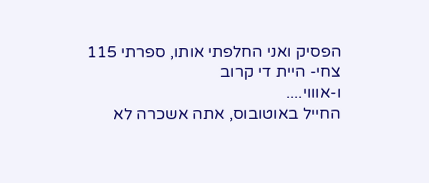הפסיק ואני החלפתי אותו, ספרתי 115
צחי- היית די קרוב
ו-אוווי....
החייל באוטובוס, אתה אשכרה לא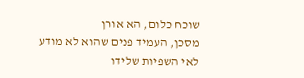שוכח כלום, הא אורן
מסכן, העמיד פנים שהוא לא מודע לאי השפיות שלידו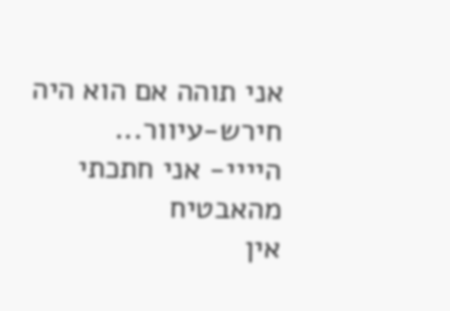אני תוהה אם הוא היה חירש-עיוור...
היייי- אני חתכתי מהאבטיח
אין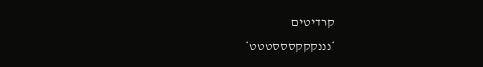קרדיטים
*נננקקקסססטטט*